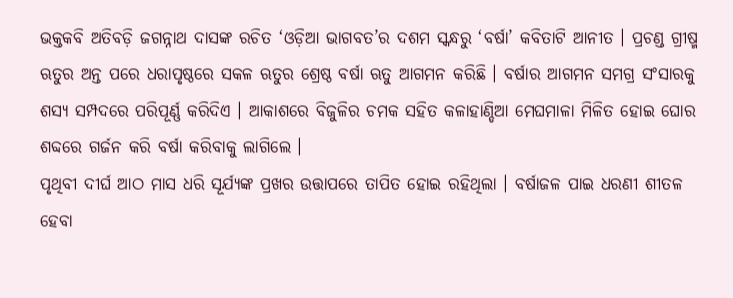ଭକ୍ତକବି ଅତିବଡ଼ି ଜଗନ୍ନାଥ ଦାସଙ୍କ ରଚିତ ‘ଓଡ଼ିଆ ଭାଗବତ’ର ଦଶମ ସ୍କନ୍ଧରୁ ‘ବର୍ଷା’ କବିତାଟି ଆନୀତ । ପ୍ରଚଣ୍ଡ ଗ୍ରୀଷ୍ମ ଋତୁର ଅନ୍ତ ପରେ ଧରାପୃଷ୍ଠରେ ସକଳ ଋତୁର ଶ୍ରେଷ୍ଠ ବର୍ଷା ଋତୁ ଆଗମନ କରିଛି । ବର୍ଷାର ଆଗମନ ସମଗ୍ର ସଂସାରକୁ ଶସ୍ୟ ସମ୍ପଦରେ ପରିପୂର୍ଣ୍ଣ କରିଦିଏ । ଆକାଶରେ ବିଜୁଳିର ଚମକ ସହିତ କଳାହାଣ୍ଡିଆ ମେଘମାଳା ମିଳିତ ହୋଇ ଘୋର ଶବ୍ଦରେ ଗର୍ଜନ କରି ବର୍ଷା କରିବାକୁ ଲାଗିଲେ ।
ପୃଥିବୀ ଦୀର୍ଘ ଆଠ ମାସ ଧରି ସୂର୍ଯ୍ୟଙ୍କ ପ୍ରଖର ଉତ୍ତାପରେ ତାପିତ ହୋଇ ରହିଥିଲା । ବର୍ଷାଜଳ ପାଇ ଧରଣୀ ଶୀତଳ ହେବା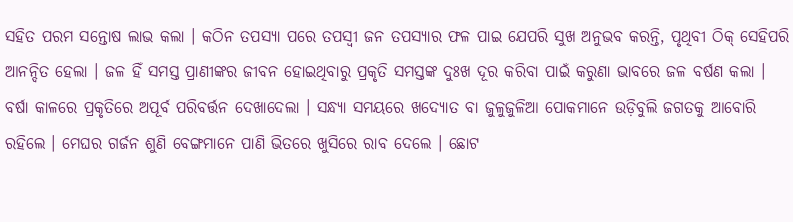ସହିତ ପରମ ସନ୍ତୋଷ ଲାଭ କଲା । କଠିନ ତପସ୍ୟା ପରେ ତପସ୍ବୀ ଜନ ତପସ୍ୟାର ଫଳ ପାଇ ଯେପରି ସୁଖ ଅନୁଭବ କରନ୍ତି, ପୃଥିବୀ ଠିକ୍ ସେହିପରି ଆନନ୍ଦିତ ହେଲା । ଜଳ ହିଁ ସମସ୍ତ ପ୍ରାଣୀଙ୍କର ଜୀବନ ହୋଇଥିବାରୁ ପ୍ରକୃତି ସମସ୍ତଙ୍କ ଦୁଃଖ ଦୂର କରିବା ପାଇଁ କରୁଣା ଭାବରେ ଜଳ ବର୍ଷଣ କଲା ।
ବର୍ଷା କାଳରେ ପ୍ରକୃତିରେ ଅପୂର୍ବ ପରିବର୍ତ୍ତନ ଦେଖାଦେଲା । ସନ୍ଧ୍ୟା ସମୟରେ ଖଦ୍ୟୋତ ବା ଜୁଳୁଜୁଳିଆ ପୋକମାନେ ଉଡ଼ିବୁଲି ଜଗତକୁ ଆବୋରି ରହିଲେ । ମେଘର ଗର୍ଜନ ଶୁଣି ବେଙ୍ଗମାନେ ପାଣି ଭିତରେ ଖୁସିରେ ରାବ ଦେଲେ । ଛୋଟ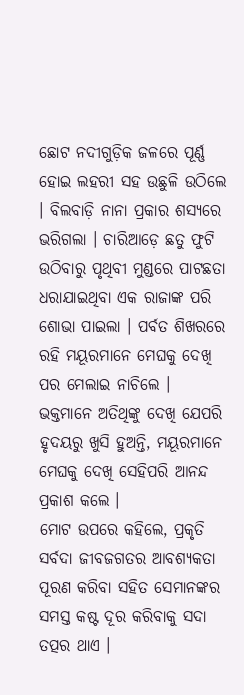ଛୋଟ ନଦୀଗୁଡ଼ିକ ଜଳରେ ପୂର୍ଣ୍ଣ ହୋଇ ଲହରୀ ସହ ଉଛୁଳି ଉଠିଲେ । ବିଲବାଡ଼ି ନାନା ପ୍ରକାର ଶସ୍ୟରେ ଭରିଗଲା । ଚାରିଆଡ଼େ ଛତୁ ଫୁଟି ଉଠିବାରୁ ପୃଥିବୀ ମୁଣ୍ଡରେ ପାଟଛତା ଧରାଯାଇଥିବା ଏକ ରାଜାଙ୍କ ପରି ଶୋଭା ପାଇଲା । ପର୍ବତ ଶିଖରରେ ରହି ମୟୂରମାନେ ମେଘକୁ ଦେଖି ପର ମେଲାଇ ନାଚିଲେ । ଭକ୍ତମାନେ ଅତିଥିଙ୍କୁ ଦେଖି ଯେପରି ହୃଦୟରୁ ଖୁସି ହୁଅନ୍ତି, ମୟୂରମାନେ ମେଘକୁ ଦେଖି ସେହିପରି ଆନନ୍ଦ ପ୍ରକାଶ କଲେ ।
ମୋଟ ଉପରେ କହିଲେ, ପ୍ରକୃତି ସର୍ବଦା ଜୀବଜଗତର ଆବଶ୍ୟକତା ପୂରଣ କରିବା ସହିତ ସେମାନଙ୍କର ସମସ୍ତ କଷ୍ଟ ଦୂର କରିବାକୁ ସଦା ତତ୍ପର ଥାଏ ।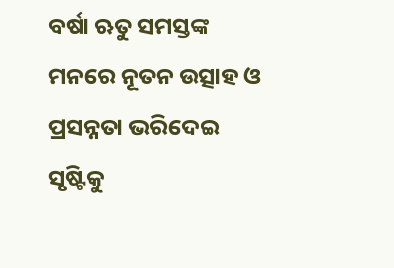ବର୍ଷା ଋତୁ ସମସ୍ତଙ୍କ ମନରେ ନୂତନ ଉତ୍ସାହ ଓ ପ୍ରସନ୍ନତା ଭରିଦେଇ ସୃଷ୍ଟିକୁ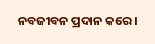ନବଜୀବନ ପ୍ରଦାନ କରେ ।